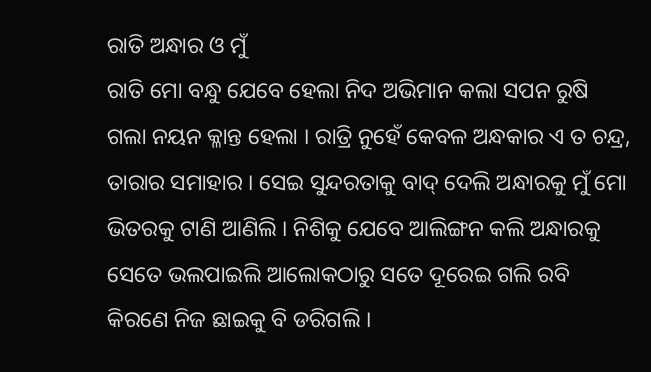ରାତି ଅନ୍ଧାର ଓ ମୁଁ
ରାତି ମୋ ବନ୍ଧୁ ଯେବେ ହେଲା ନିଦ ଅଭିମାନ କଲା ସପନ ରୁଷି ଗଲା ନୟନ କ୍ଳାନ୍ତ ହେଲା । ରାତ୍ରି ନୁହେଁ କେବଳ ଅନ୍ଧକାର ଏ ତ ଚନ୍ଦ୍ର, ତାରାର ସମାହାର । ସେଇ ସୁନ୍ଦରତାକୁ ବାଦ୍ ଦେଲି ଅନ୍ଧାରକୁ ମୁଁ ମୋ ଭିତରକୁ ଟାଣି ଆଣିଲି । ନିଶିକୁ ଯେବେ ଆଲିଙ୍ଗନ କଲି ଅନ୍ଧାରକୁ ସେତେ ଭଲପାଇଲି ଆଲୋକଠାରୁ ସତେ ଦୂରେଇ ଗଲି ରବି କିରଣେ ନିଜ ଛାଇକୁ ବି ଡରିଗଲି ।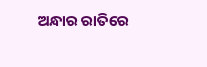ଅନ୍ଧାର ରାତିରେ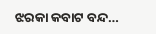ଝରକା କବାଟ ବନ୍ଦ…